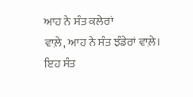ਆਹ ਨੇ ਸੰਤ ਕਲੇਰਾਂ
ਵਾਲ਼ੇ, ਆਹ ਨੇ ਸੰਤ ਝੰਡੇਰਾਂ ਵਾਲ਼ੇ।
ਇਹ ਸੰਤ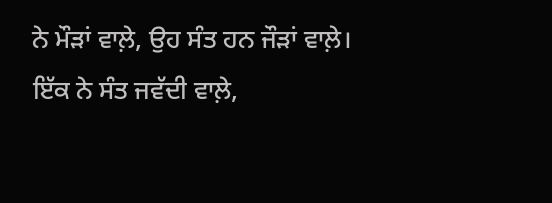ਨੇ ਮੌੜਾਂ ਵਾਲ਼ੇ, ਉਹ ਸੰਤ ਹਨ ਜੌੜਾਂ ਵਾਲ਼ੇ।
ਇੱਕ ਨੇ ਸੰਤ ਜਵੱਦੀ ਵਾਲ਼ੇ,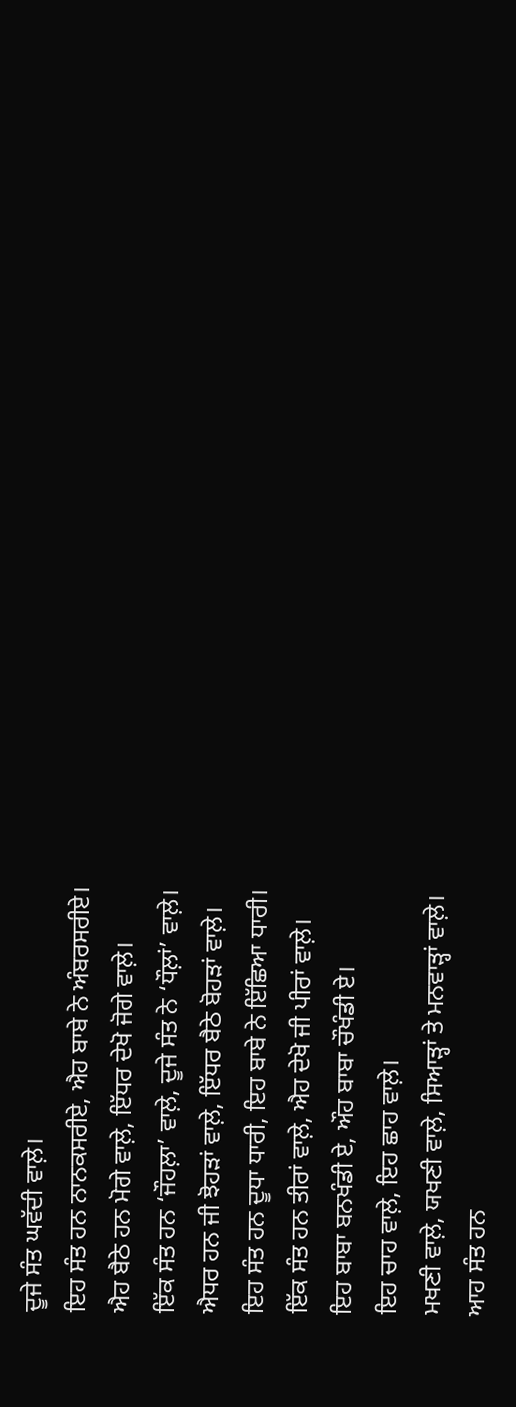ਦੂਜੇ ਸੰਤ ਘਵੱਦੀ ਵਾਲ਼ੇ।
ਇਹ ਸੰਤ ਹਨ ਨਾਨਕਸਰੀਏ, ਐਹ ਬਾਬੇ ਨੇ ਅੰਬਰਸਰੀਏ।
ਐਹ ਬੈਠੇ ਹਨ ਮੋਗੇ ਵਾਲ਼ੇ, ਇੱਧਰ ਦੇਖੋ ਜੋਗੇ ਵਾਲ਼ੇ।
ਇੱਕ ਸੰਤ ਹਨ ‘ਜੌਹਲ਼ਾ’ ਵਾਲ਼ੇ, ਦੂਜੇ ਸੰਤ ਨੇ ‘ਧੌਲ਼ਾਂ’ ਵਾਲ਼ੇ।
ਐਧਰ ਹਨ ਜੀ ਝੋਹੜਾਂ ਵਾਲ਼ੇ, ਇੱਧਰ ਬੈਠੇ ਬੋਹੜਾਂ ਵਾਲ਼ੇ।
ਇਹ ਸੰਤ ਹਨ ਦੂਧਾ ਧਾਰੀ, ਇਹ ਬਾਬੇ ਨੇ ਇੱਛਿਆ ਧਾਰੀ।
ਇੱਕ ਸੰਤ ਹਨ ਤੀਰਾਂ ਵਾਲ਼ੇ, ਐਹ ਦੇਖੋ ਜੀ ਪੀਰਾਂ ਵਾਲ਼ੇ।
ਇਹ ਬਾਬਾ ਬਨਖੰਡੀ ਏ, ਔਹ ਬਾਬਾ ਚੌਖੰਡੀ ਏ।
ਇਹ ਚਾਹ ਵਾਲ਼ੇ, ਇਹ ਛਾਹ ਵਾਲ਼ੇ।
ਮਖਣੀ ਵਾਲ਼ੇ, ਯਖਣੀ ਵਾਲ਼ੇ, ਸਿਆੜ੍ਹਾਂ ਤੇ ਮਨਵਾੜ੍ਹਾਂ ਵਾਲ਼ੇ।
ਆਹ ਸੰਤ ਹਨ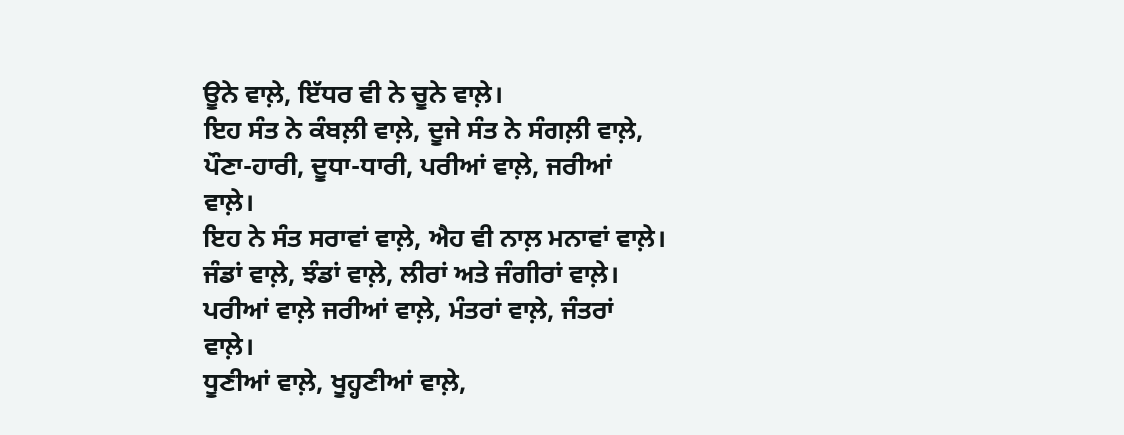ਊਨੇ ਵਾਲ਼ੇ, ਇੱਧਰ ਵੀ ਨੇ ਚੂਨੇ ਵਾਲ਼ੇ।
ਇਹ ਸੰਤ ਨੇ ਕੰਬਲ਼ੀ ਵਾਲ਼ੇ, ਦੂਜੇ ਸੰਤ ਨੇ ਸੰਗਲ਼ੀ ਵਾਲ਼ੇ,
ਪੌਣਾ-ਹਾਰੀ, ਦੂਧਾ-ਧਾਰੀ, ਪਰੀਆਂ ਵਾਲ਼ੇ, ਜਰੀਆਂ ਵਾਲ਼ੇ।
ਇਹ ਨੇ ਸੰਤ ਸਰਾਵਾਂ ਵਾਲ਼ੇ, ਐਹ ਵੀ ਨਾਲ਼ ਮਨਾਵਾਂ ਵਾਲ਼ੇ।
ਜੰਡਾਂ ਵਾਲ਼ੇ, ਝੰਡਾਂ ਵਾਲ਼ੇ, ਲੀਰਾਂ ਅਤੇ ਜੰਗੀਰਾਂ ਵਾਲ਼ੇ।
ਪਰੀਆਂ ਵਾਲ਼ੇ ਜਰੀਆਂ ਵਾਲ਼ੇ, ਮੰਤਰਾਂ ਵਾਲ਼ੇ, ਜੰਤਰਾਂ ਵਾਲ਼ੇ।
ਧੂਣੀਆਂ ਵਾਲ਼ੇ, ਖੂਹ੍ਹਣੀਆਂ ਵਾਲ਼ੇ,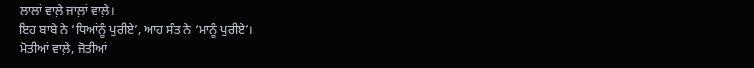ਲਾਲਾਂ ਵਾਲ਼ੇ ਜਾਲ਼ਾਂ ਵਾਲ਼ੇ।
ਇਹ ਬਾਬੇ ਨੇ ‘ਧਿਆਂਨੂੰ ਪੁਰੀਏ’, ਆਹ ਸੰਤ ਨੇ ‘ਮਾਨੂੰ ਪੁਰੀਏ’।
ਮੋਤੀਆਂ ਵਾਲ਼ੇ, ਜੋਤੀਆਂ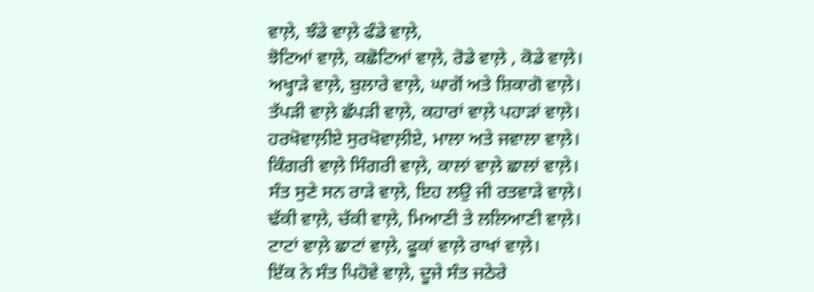ਵਾਲ਼ੇ, ਝੰਡੇ ਵਾਲ਼ੇ ਫੰਡੇ ਵਾਲ਼ੇ,
ਝੋਟਿਆਂ ਵਾਲ਼ੇ, ਕਛੋਟਿਆਂ ਵਾਲ਼ੇ, ਰੋਡੇ ਵਾਲ਼ੇ , ਕੋਡੇ ਵਾਲ਼ੇ।
ਅਖ੍ਹਾੜੇ ਵਾਲ਼ੇ, ਬੁਲਾਰੇ ਵਾਲ਼ੇ, ਘਾਗੋਂ ਅਤੇ ਸ਼ਿਕਾਗੋ ਵਾਲ਼ੇ।
ਤੱਪੜੀ ਵਾਲ਼ੇ ਛੱਪੜੀ ਵਾਲ਼ੇ, ਕਹਾਰਾਂ ਵਾਲ਼ੇ ਪਹਾੜਾਂ ਵਾਲ਼ੇ।
ਹਰਖੋਵਾਲ਼ੀਏ ਸੁਰਖੋਵਾਲ਼ੀਏ, ਮਾਲਾ ਅਤੇ ਜਵਾਲਾ ਵਾਲ਼ੇ।
ਕਿੰਗਰੀ ਵਾਲ਼ੇ ਸਿੰਗਰੀ ਵਾਲ਼ੇ, ਕਾਲਾਂ ਵਾਲ਼ੇ ਛਾਲਾਂ ਵਾਲ਼ੇ।
ਸੰਤ ਸੁਣੇ ਸਨ ਰਾੜੇ ਵਾਲ਼ੇ, ਇਹ ਲਉ ਜੀ ਰਤਵਾੜੇ ਵਾਲ਼ੇ।
ਢੱਕੀ ਵਾਲ਼ੇ, ਚੱਕੀ ਵਾਲ਼ੇ, ਮਿਆਣੀ ਤੇ ਲਲਿਆਣੀ ਵਾਲ਼ੇ।
ਟਾਟਾਂ ਵਾਲ਼ੇ ਛਾਟਾਂ ਵਾਲ਼ੇ, ਫੂਕਾਂ ਵਾਲ਼ੇ ਰਾਖਾਂ ਵਾਲ਼ੇ।
ਇੱਕ ਨੇ ਸੰਤ ਪਿਹੋਵੇ ਵਾਲ਼ੇ, ਦੂਜੇ ਸੰਤ ਜਠੇਰੇ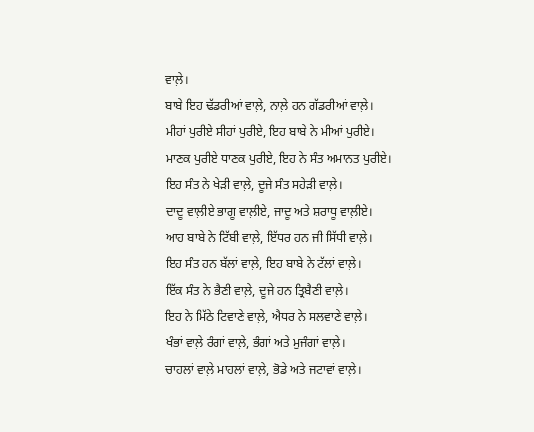ਵਾਲ਼ੇ।
ਬਾਬੇ ਇਹ ਢੱਡਰੀਆਂ ਵਾਲ਼ੇ, ਨਾਲ਼ੇ ਹਨ ਗੱਡਰੀਆਂ ਵਾਲ਼ੇ।
ਮੀਹਾਂ ਪੁਰੀਏ ਸੀਹਾਂ ਪੁਰੀਏ, ਇਹ ਬਾਬੇ ਨੇ ਮੀਆਂ ਪੁਰੀਏ।
ਮਾਣਕ ਪੁਰੀਏ ਧਾਣਕ ਪੁਰੀਏ, ਇਹ ਨੇ ਸੰਤ ਅਮਾਨਤ ਪੁਰੀਏ।
ਇਹ ਸੰਤ ਨੇ ਖੇੜੀ ਵਾਲ਼ੇ, ਦੂਜੇ ਸੰਤ ਸਹੇੜੀ ਵਾਲ਼ੇ।
ਦਾਦੂ ਵਾਲ਼ੀਏ ਭਾਗੂ ਵਾਲ਼ੀਏ, ਜਾਦੂ ਅਤੇ ਸ਼ਰਾਧੂ ਵਾਲ਼ੀਏ।
ਆਹ ਬਾਬੇ ਨੇ ਟਿੱਬੀ ਵਾਲ਼ੇ, ਇੱਧਰ ਹਨ ਜੀ ਸਿੱਧੀ ਵਾਲ਼ੇ।
ਇਹ ਸੰਤ ਹਨ ਬੱਲਾਂ ਵਾਲ਼ੇ, ਇਹ ਬਾਬੇ ਨੇ ਟੱਲਾਂ ਵਾਲ਼ੇ।
ਇੱਕ ਸੰਤ ਨੇ ਭੈਣੀ ਵਾਲ਼ੇ, ਦੂਜੇ ਹਨ ਤ੍ਰਿਬੈਣੀ ਵਾਲ਼ੇ।
ਇਹ ਨੇ ਮਿੱਠੇ ਟਿਵਾਣੇ ਵਾਲ਼ੇ, ਐਧਰ ਨੇ ਸਲਵਾਣੇ ਵਾਲ਼ੇ।
ਖੰਭਾਂ ਵਾਲ਼ੇ ਰੰਗਾਂ ਵਾਲ਼ੇ, ਭੰਗਾਂ ਅਤੇ ਮੁਜੰਗਾਂ ਵਾਲ਼ੇ।
ਚਾਹਲਾਂ ਵਾਲ਼ੇ ਮਾਹਲਾਂ ਵਾਲ਼ੇ, ਭੋਡੇ ਅਤੇ ਜਟਾਵਾਂ ਵਾਲ਼ੇ।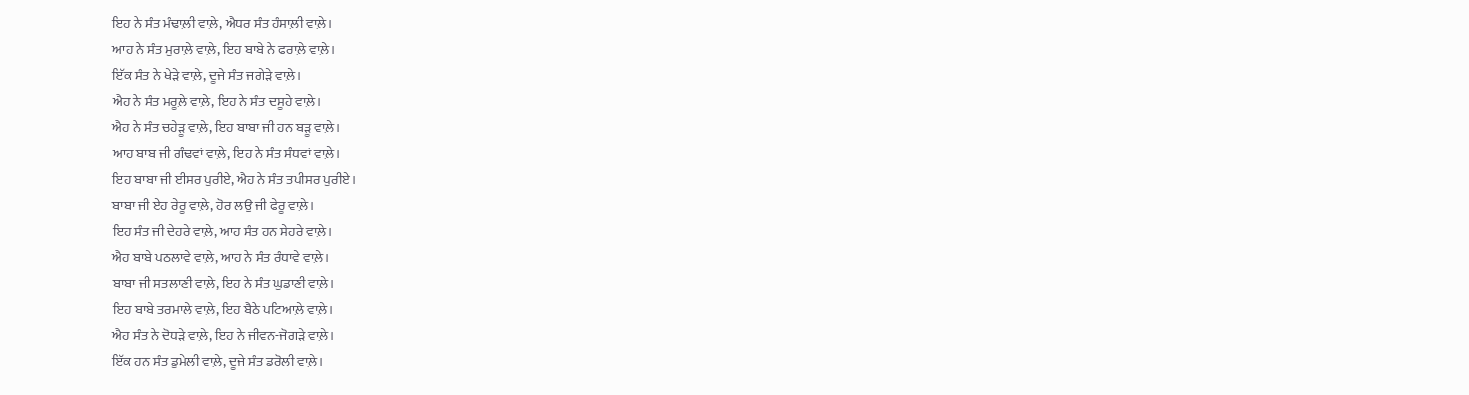ਇਹ ਨੇ ਸੰਤ ਮੰਢਾਲ਼ੀ ਵਾਲ਼ੇ, ਐਧਰ ਸੰਤ ਹੰਸਾਲ਼ੀ ਵਾਲ਼ੇ।
ਆਹ ਨੇ ਸੰਤ ਮੁਰਾਲ਼ੇ ਵਾਲ਼ੇ, ਇਹ ਬਾਬੇ ਨੇ ਫਰਾਲ਼ੇ ਵਾਲ਼ੇ।
ਇੱਕ ਸੰਤ ਨੇ ਖੇੜੇ ਵਾਲ਼ੇ, ਦੂਜੇ ਸੰਤ ਜਗੇੜੇ ਵਾਲ਼ੇ।
ਐਹ ਨੇ ਸੰਤ ਮਰੂਲ਼ੇ ਵਾਲ਼ੇ, ਇਹ ਨੇ ਸੰਤ ਦਸੂਹੇ ਵਾਲ਼ੇ।
ਐਹ ਨੇ ਸੰਤ ਚਹੇੜੂ ਵਾਲ਼ੇ, ਇਹ ਬਾਬਾ ਜੀ ਹਨ ਬੜੂ ਵਾਲ਼ੇ।
ਆਹ ਬਾਬ ਜੀ ਗੰਢਵਾਂ ਵਾਲ਼ੇ, ਇਹ ਨੇ ਸੰਤ ਸੰਧਵਾਂ ਵਾਲ਼ੇ।
ਇਹ ਬਾਬਾ ਜੀ ਈਸਰ ਪੁਰੀਏ, ਐਹ ਨੇ ਸੰਤ ਤਪੀਸਰ ਪੁਰੀਏ।
ਬਾਬਾ ਜੀ ਏਹ ਰੇਰੂ ਵਾਲ਼ੇ, ਹੋਰ ਲਉ ਜੀ ਫੇਰੂ ਵਾਲ਼ੇ।
ਇਹ ਸੰਤ ਜੀ ਦੇਹਰੇ ਵਾਲ਼ੇ, ਆਹ ਸੰਤ ਹਨ ਸੇਹਰੇ ਵਾਲ਼ੇ।
ਐਹ ਬਾਬੇ ਪਠਲਾਵੇ ਵਾਲ਼ੇ, ਆਹ ਨੇ ਸੰਤ ਰੰਧਾਵੇ ਵਾਲ਼ੇ।
ਬਾਬਾ ਜੀ ਸਤਲਾਣੀ ਵਾਲ਼ੇ, ਇਹ ਨੇ ਸੰਤ ਘੁਡਾਣੀ ਵਾਲ਼ੇ।
ਇਹ ਬਾਬੇ ਤਰਮਾਲੇ ਵਾਲ਼ੇ, ਇਹ ਬੈਠੇ ਪਟਿਆਲ਼ੇ ਵਾਲ਼ੇ।
ਐਹ ਸੰਤ ਨੇ ਦੋਧੜੇ ਵਾਲ਼ੇ, ਇਹ ਨੇ ਜੀਵਨ-ਜੋਗੜੇ ਵਾਲ਼ੇ।
ਇੱਕ ਹਨ ਸੰਤ ਡੁਮੇਲੀ ਵਾਲ਼ੇ, ਦੂਜੇ ਸੰਤ ਡਰੋਲੀ ਵਾਲ਼ੇ।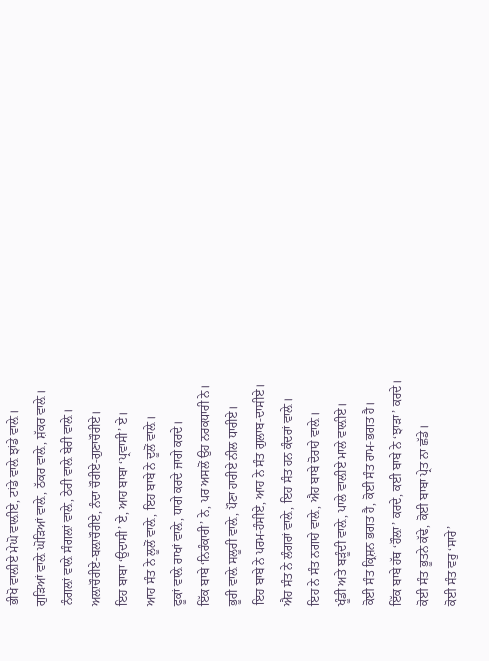ਭੀਖੋ ਵਾਲ਼ੀਏ ਮੇਘੋ ਵਾਲ਼ੀਏ, ਟਾਂਡੇ ਵਾਲ਼ੇ ਝਾਂਡੇ ਵਾਲ਼ੇ।
ਗੁੜਿਆਂ ਵਾਲ਼ੇ ਘੋੜਿਆਂ ਵਾਲ਼ੇ, ਠੱਕਰ ਵਾਲ਼ੇ, ਸ਼ੱਕਰ ਵਾਲ਼ੇ।
ਨੰਗਲ਼ਾਂ ਵਾਲ਼ੇ ਸੰਗਲ਼ਾਂ ਵਾਲ਼ੇ, ਠੇਰੀ ਵਾਲ਼ੇ ਬੇਰੀ ਵਾਲ਼ੇ।
ਅਲ਼ਾਚੌਰੀਏ-ਬਲ਼ਾਚੌਰੀਏ, ਨੰਦਾ ਚੌਰੀਏ-ਗੁਣਾਚੌਰੀਏ।
ਇਹ ਬਾਬਾ ‘ਉਦਾਸੀ’ ਏ, ਆਹ ਬਾਬਾ ‘ਪ੍ਰਵਾਸੀ’ ਏ।
ਆਹ ਸੰਤ ਨੇ ਲੂਲੋਂ ਵਾਲ਼ੇ, ਇਹ ਬਾਬੇ ਨੇ ਦੂਲੋਂ ਵਾਲ਼ੇ।
ਫੂਕਾਂ ਵਾਲ਼ੇ ਰਾਖਾਂ ਵਾਲ਼ੇ, ਧਾਗੇ ਕਰਦੇ ਜਾਗੇ ਕਰਦੇ।
ਇੱਕ ਬਾਬੇ ‘ਨਿਰੰਕਾਰੀ’ ਨੇ, ਪਰ ਅਸਲੋਂ ਉਹ ਨਰਕਧਾਰੀ ਨੇ।
ਭੂਰੀ ਵਾਲ਼ੇ ਸਲੂਰੀ ਵਾਲ਼ੇ, ਪੌਣਾ ਹਾਰੀਏ ਨੀਲ ਧਾਰੀਏ।
ਇਹ ਬਾਬੇ ਨੇ ਪਰਮ-ਹੰਸੀਏ, ਆਹ ਨੇ ਸੰਤ ਗੁਲਾਬ-ਦਾਸੀਏ।
ਐਹ ਸੰਤ ਨੇ ਲੰਗਰਾਂ ਵਾਲ਼ੇ, ਇਹ ਸੰਤ ਹਨ ਕੰਦਰਾਂ ਵਾਲ਼ੇ।
ਇਹ ਨੇ ਸੰਤ ਨਗਾਹੇ ਵਾਲ਼ੇ, ਐਹ ਬਾਬੇ ਦੋਰਾਹੇ ਵਾਲ਼ੇ।
ਖੂੰਡੀ ਅਤੇ ਬੜੂੰਦੀ ਵਾਲ਼ੇ, ਪਾਲੇ ਵਾਲ਼ੀਏ ਮਾਲੇ ਵਾਲ਼ੀਏ।
ਕੋਈ ਸੰਤ ਕ੍ਰਿਸ਼ਨ ਭਗਤ ਹੈ, ਕੋਈ ਸੰਤ ਰਾਮ-ਭਗਤ ਹੈ।
ਇੱਕ ਬਾਬੇ ਹੱਥ ‘ਹੌਲ਼ਾ’ ਕਰਦੇ, ਕਈ ਬਾਬੇ ਨੇ ‘ਝਾੜਾ’ ਕਰਦੇ।
ਕੋਈ ਸੰਤ ਭੂਤਨੇ ਕੱਢੇ, ਕੋਈ ਬਾਬਾ ਪ੍ਰੇਤ ਨਾ ਛੱਡੇ।
ਕੋਈ ਸੰਤ ਵਰੁ ‘ਸਾਰੇ’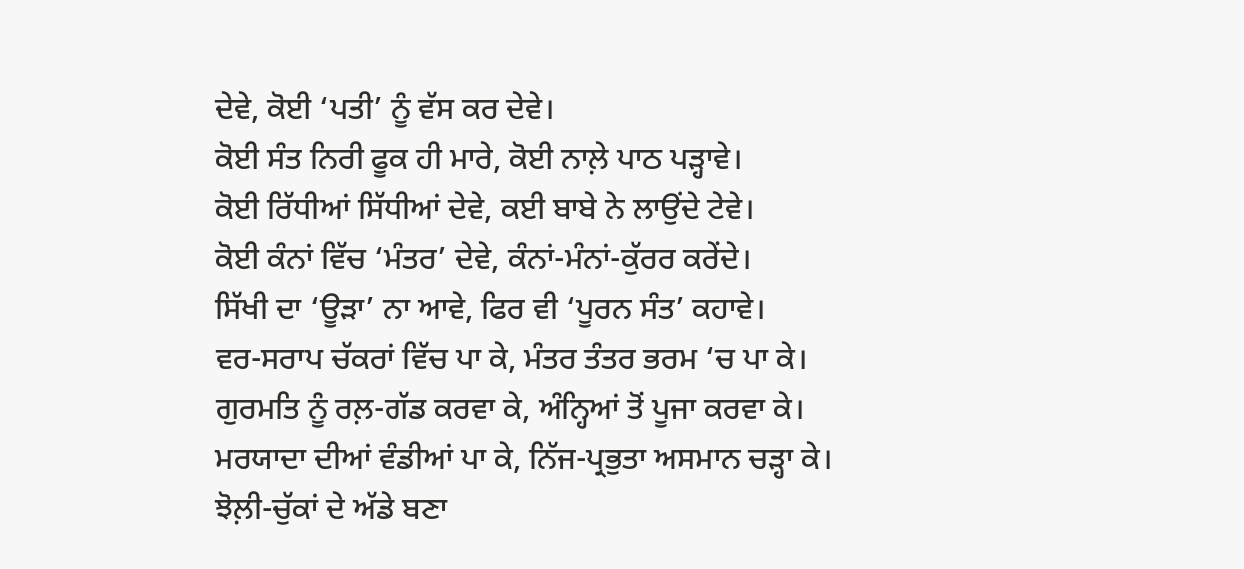ਦੇਵੇ, ਕੋਈ ‘ਪਤੀ’ ਨੂੰ ਵੱਸ ਕਰ ਦੇਵੇ।
ਕੋਈ ਸੰਤ ਨਿਰੀ ਫੂਕ ਹੀ ਮਾਰੇ, ਕੋਈ ਨਾਲ਼ੇ ਪਾਠ ਪੜ੍ਹਾਵੇ।
ਕੋਈ ਰਿੱਧੀਆਂ ਸਿੱਧੀਆਂ ਦੇਵੇ, ਕਈ ਬਾਬੇ ਨੇ ਲਾਉਂਦੇ ਟੇਵੇ।
ਕੋਈ ਕੰਨਾਂ ਵਿੱਚ ‘ਮੰਤਰ’ ਦੇਵੇ, ਕੰਨਾਂ-ਮੰਨਾਂ-ਕੁੱਰਰ ਕਰੇਂਦੇ।
ਸਿੱਖੀ ਦਾ ‘ਊੜਾ’ ਨਾ ਆਵੇ, ਫਿਰ ਵੀ ‘ਪੂਰਨ ਸੰਤ’ ਕਹਾਵੇ।
ਵਰ-ਸਰਾਪ ਚੱਕਰਾਂ ਵਿੱਚ ਪਾ ਕੇ, ਮੰਤਰ ਤੰਤਰ ਭਰਮ ‘ਚ ਪਾ ਕੇ।
ਗੁਰਮਤਿ ਨੂੰ ਰਲ਼-ਗੱਡ ਕਰਵਾ ਕੇ, ਅੰਨ੍ਹਿਆਂ ਤੋਂ ਪੂਜਾ ਕਰਵਾ ਕੇ।
ਮਰਯਾਦਾ ਦੀਆਂ ਵੰਡੀਆਂ ਪਾ ਕੇ, ਨਿੱਜ-ਪ੍ਰਭੁਤਾ ਅਸਮਾਨ ਚੜ੍ਹਾ ਕੇ।
ਝੋਲ਼ੀ-ਚੁੱਕਾਂ ਦੇ ਅੱਡੇ ਬਣਾ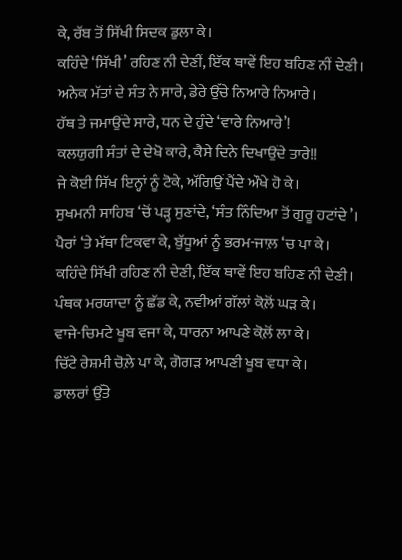ਕੇ, ਰੱਬ ਤੋਂ ਸਿੱਖੀ ਸਿਦਕ ਡੁਲਾ ਕੇ।
ਕਹਿੰਦੇ ‘ਸਿੱਖੀ’ ਰਹਿਣ ਨੀ ਦੇਣੀਂ, ਇੱਕ ਥਾਵੇਂ ਇਹ ਬਹਿਣ ਨੀਂ ਦੇਣੀ।
ਅਨੇਕ ਮੱਤਾਂ ਦੇ ਸੰਤ ਨੇ ਸਾਰੇ, ਡੇਰੇ ਉੱਚੇ ਨਿਆਰੇ ਨਿਆਰੇ।
ਹੱਥ ਤੇ ਜਮਾਉਂਦੇ ਸਾਰੇ, ਧਨ ਦੇ ਹੁੰਦੇ ‘ਵਾਰੇ ਨਿਆਰੇ’!
ਕਲਯੁਗੀ ਸੰਤਾਂ ਦੇ ਦੇਖੋ ਕਾਰੇ, ਕੈਸੇ ਦਿਨੇ ਦਿਖਾਉਂਦੇ ਤਾਰੇ!!
ਜੇ ਕੋਈ ਸਿੱਖ ਇਨ੍ਹਾਂ ਨੂੰ ਟੋਕੇ, ਅੱਗਿਉਂ ਪੈਂਦੇ ਔਖੇ ਹੋ ਕੇ।
ਸੁਖਮਨੀ ਸਾਹਿਬ ‘ਚੋਂ ਪੜ੍ਹ ਸੁਣਾਂਦੇ, ‘ਸੰਤ ਨਿੰਦਿਆ ਤੋਂ ਗੁਰੂ ਹਟਾਂਦੇ’।
ਪੈਰਾਂ ‘ਤੇ ਮੱਥਾ ਟਿਕਵਾ ਕੇ, ਬੁੱਧੂਆਂ ਨੂੰ ਭਰਮ-ਜਾਲ਼ ‘ਚ ਪਾ ਕੇ।
ਕਹਿੰਦੇ ਸਿੱਖੀ ਰਹਿਣ ਨੀ ਦੇਣੀ, ਇੱਕ ਥਾਵੇਂ ਇਹ ਬਹਿਣ ਨੀ ਦੇਣੀ।
ਪੰਥਕ ਮਰਯਾਦਾ ਨੂੰ ਛੱਡ ਕੇ, ਨਵੀਆਂ ਗੱਲਾਂ ਕੋਲ਼ੋਂ ਘੜ ਕੇ।
ਵਾਜੇ-ਚਿਮਟੇ ਖੂਬ ਵਜਾ ਕੇ, ਧਾਰਨਾ ਆਪਣੇ ਕੋਲ਼ੋਂ ਲਾ ਕੇ।
ਚਿੱਟੇ ਰੇਸ਼ਮੀ ਚੋਲ਼ੇ ਪਾ ਕੇ, ਗੋਗੜ ਆਪਣੀ ਖੂਬ ਵਧਾ ਕੇ।
ਡਾਲਰਾਂ ਉੱਤੇ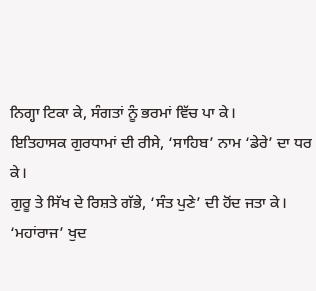ਨਿਗ੍ਹਾ ਟਿਕਾ ਕੇ, ਸੰਗਤਾਂ ਨੂੰ ਭਰਮਾਂ ਵਿੱਚ ਪਾ ਕੇ।
ਇਤਿਹਾਸਕ ਗੁਰਧਾਮਾਂ ਦੀ ਰੀਸੇ, ‘ਸਾਹਿਬ’ ਨਾਮ ‘ਡੇਰੇ’ ਦਾ ਧਰ ਕੇ।
ਗੁਰੂ ਤੇ ਸਿੱਖ ਦੇ ਰਿਸ਼ਤੇ ਗੱਭੇ, ‘ਸੰਤ ਪੁਣੇ’ ਦੀ ਹੋਂਦ ਜਤਾ ਕੇ।
‘ਮਹਾਂਰਾਜ’ ਖੁਦ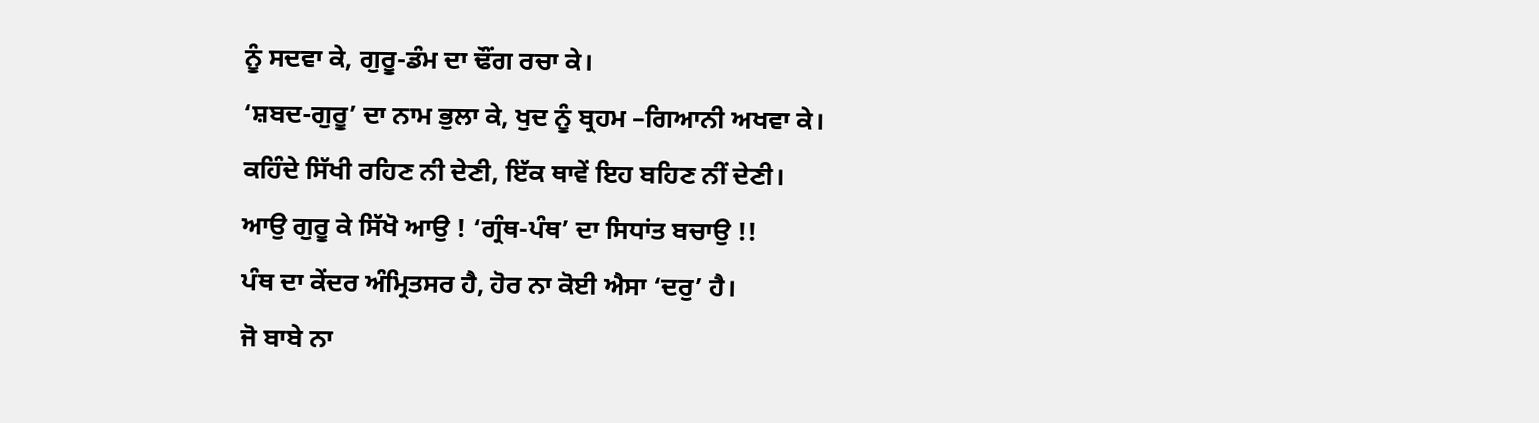ਨੂੰ ਸਦਵਾ ਕੇ, ਗੁਰੂ-ਡੰਮ ਦਾ ਢੌਂਗ ਰਚਾ ਕੇ।
‘ਸ਼ਬਦ-ਗੁਰੂ’ ਦਾ ਨਾਮ ਭੁਲਾ ਕੇ, ਖੁਦ ਨੂੰ ਬ੍ਰਹਮ –ਗਿਆਨੀ ਅਖਵਾ ਕੇ।
ਕਹਿੰਦੇ ਸਿੱਖੀ ਰਹਿਣ ਨੀ ਦੇਣੀ, ਇੱਕ ਥਾਵੇਂ ਇਹ ਬਹਿਣ ਨੀਂ ਦੇਣੀ।
ਆਉ ਗੁਰੂ ਕੇ ਸਿੱਖੋ ਆਉ ! ‘ਗ੍ਰੰਥ-ਪੰਥ’ ਦਾ ਸਿਧਾਂਤ ਬਚਾਉ !!
ਪੰਥ ਦਾ ਕੇਂਦਰ ਅੰਮ੍ਰਿਤਸਰ ਹੈ, ਹੋਰ ਨਾ ਕੋਈ ਐਸਾ ‘ਦਰੁ’ ਹੈ।
ਜੋ ਬਾਬੇ ਨਾ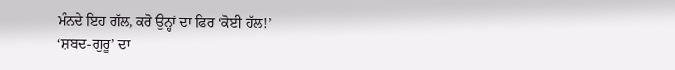ਮੰਨਦੇ ਇਹ ਗੱਲ, ਕਰੋ ਉਨ੍ਹਾਂ ਦਾ ਫਿਰ ‘ਕੋਈ ਹੱਲ!’
‘ਸ਼ਬਦ-ਗੁਰੂ’ ਦਾ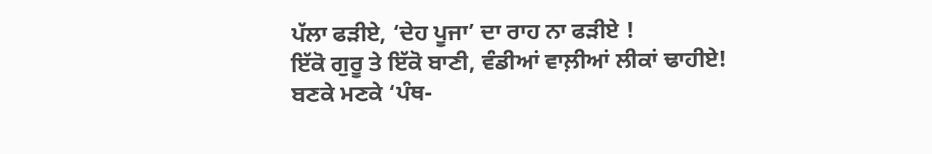ਪੱਲਾ ਫੜੀਏ, ‘ਦੇਹ ਪੂਜਾ’ ਦਾ ਰਾਹ ਨਾ ਫੜੀਏ !
ਇੱਕੋ ਗੁਰੂ ਤੇ ਇੱਕੋ ਬਾਣੀ, ਵੰਡੀਆਂ ਵਾਲ਼ੀਆਂ ਲੀਕਾਂ ਢਾਹੀਏ!
ਬਣਕੇ ਮਣਕੇ ‘ਪੰਥ-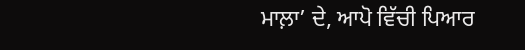ਮਾਲ਼ਾ’ ਦੇ, ਆਪੋ ਵਿੱਚੀ ਪਿਆਰ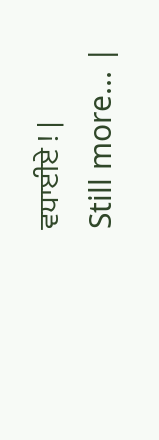ਵਧਾਈਏ ! |
Still more... |